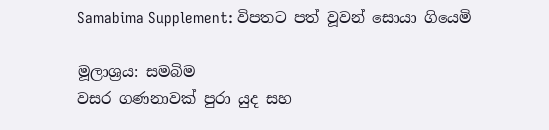Samabima Supplement: විපතට පත් වූවන් සොයා ගියෙමි

මූලාශ්‍රය: සමබිම
වසර ගණනාවක් පුරා යුද සහ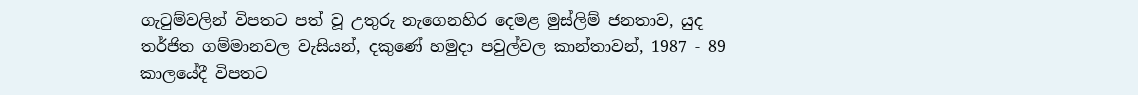ගැටුම්වලින් විපතට පත් වූ උතුරු නැගෙනහිර දෙමළ මුස්ලිම් ජනතාව, යුද තර්ජිත ගම්මානවල වැසියන්, දකුණේ හමුදා පවුල්වල කාන්තාවන්, 1987 ‐ 89 කාලයේදී විපතට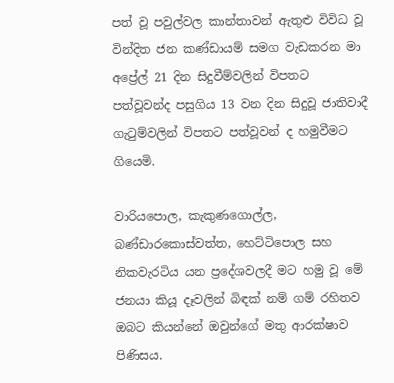පත් වූ පවුල්වල කාන්තාවන් ඇතුළු විවිධ වූ වින්දිත ජන කණ්ඩායම් සමග වැඩකරන මා අප්‍රේල් 21 දින සිදුවීම්වලින් විපතට පත්වූවන්ද පසුගිය 13 වන දින සිදුවූ ජාතිවාදී ගැටුම්වලින් විපතට පත්වූවන් ද හමුවීමට ගියෙමි.

වාරියපොල, කැකුණගොල්ල, බණ්ඩාරකොස්වත්ත, හෙට්ටිපොල සහ නිකවැරටිය යන ප්‍රදේශවලදී මට හමු වූ මේ ජනයා කියූ දෑවලින් බිඳක් නම් ගම් රහිතව ඔබට කියන්නේ ඔවුන්ගේ මතු ආරක්ෂාව පිණිසය.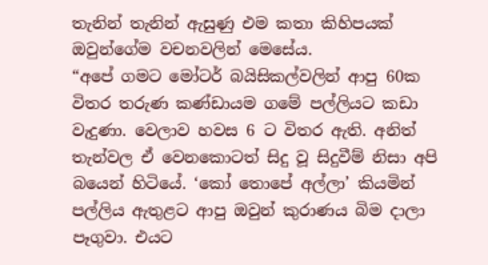තැනින් තැනින් ඇසුණු එම කතා කිහිපයක් ඔවුන්ගේම වචනවලින් මෙසේය.
“අපේ ගමට මෝටර් බයිසිකල්වලින් ආපු 60ක විතර තරුණ කණ්ඩායම ගමේ පල්ලියට කඩා වැදුණා. වෙලාව හවස 6 ට විතර ඇති. අනිත් තැන්වල ඒ වෙනකොටත් සිදු වූ සිදුවීම් නිසා අපි බයෙන් හිටියේ. ‘කෝ තොපේ අල්ලා’ කියමින් පල්ලිය ඇතුළට ආපු ඔවුන් කුරාණය බිම දාලා පෑගුවා. එයට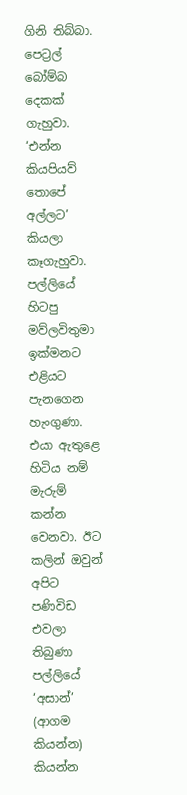ගිනි තිබ්බා. පෙට්‍රල් බෝම්බ දෙකක් ගැහුවා. ‘එන්න කියපියව් තොපේ අල්ලට’ කියලා කෑගැහුවා. පල්ලියේ හිටපු මව්ලවිතුමා ඉක්මනට එළියට පැනගෙන හැංගුණා. එයා ඇතුළෙ හිටිය නම් මැරුම් කන්න වෙනවා. ඊට කලින් ඔවුන් අපිට පණිවිඩ එවලා තිබුණා පල්ලියේ ‘අසාන්’ (ආගම කියන්න) කියන්න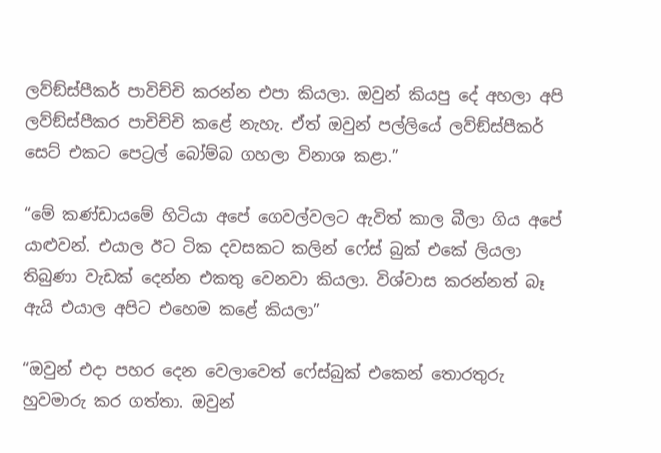ලව්ඞ්ස්පීකර් පාවිච්චි කරන්න එපා කියලා. ඔවුන් කියපු දේ අහලා අපි ලව්ඞ්ස්පීකර පාචිච්චි කළේ නැහැ. ඒත් ඔවුන් පල්ලියේ ලව්ඞ්ස්පීකර් සෙට් එකට පෙට්‍රල් බෝම්බ ගහලා විනාශ කළා.”

“මේ කණ්ඩායමේ හිටියා අපේ ගෙවල්වලට ඇවිත් කාල බීලා ගිය අපේ යාළුවන්. එයාල ඊට ටික දවසකට කලින් ෆේස් බුක් එකේ ලියලා තිබුණා වැඩක් දෙන්න එකතු වෙනවා කියලා. විශ්වාස කරන්නත් බෑ ඇයි එයාල අපිට එහෙම කළේ කියලා”

“ඔවුන් එදා පහර දෙන වෙලාවෙත් ෆේස්බුක් එකෙන් තොරතුරු හුවමාරු කර ගත්තා. ඔවුන්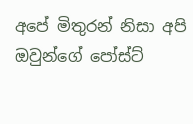අපේ මිතුරන් නිසා අපි ඔවුන්ගේ පෝස්ට්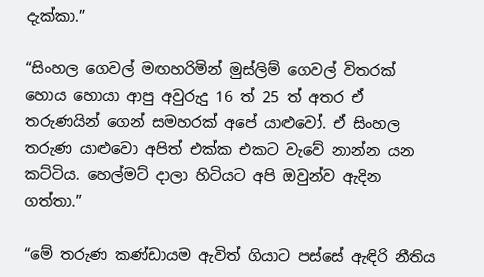දැක්කා.”

“සිංහල ගෙවල් මඟහරිමින් මුස්ලිම් ගෙවල් විතරක් හොය හොයා ආපු අවුරුදු 16 ත් 25 ත් අතර ඒ තරුණයින් ගෙන් සමහරක් අපේ යාළුවෝ. ඒ සිංහල තරුණ යාළුවො අපිත් එක්ක එකට වැවේ නාන්න යන කට්ටිය. හෙල්මට් දාලා හිටියට අපි ඔවුන්ව ඇදින ගත්තා.”

“මේ තරුණ කණ්ඩායම ඇවිත් ගියාට පස්සේ ඇඳිරි නීතිය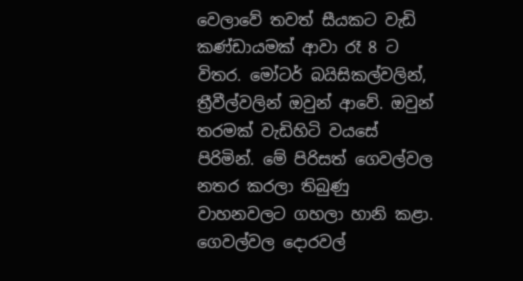වෙලාවේ තවත් සීයකට වැඩි කණ්ඩායමක් ආවා රෑ 8 ට විතර. මෝටර් බයිසිකල්වලින්, ත්‍රීවීල්වලින් ඔවුන් ආවේ. ඔවුන් තරමක් වැඩිහිටි වයසේ පිරිමින්. මේ පිරිසත් ගෙවල්වල නතර කරලා තිබුණු වාහනවලට ගහලා හානි කළා. ගෙවල්වල දොරවල්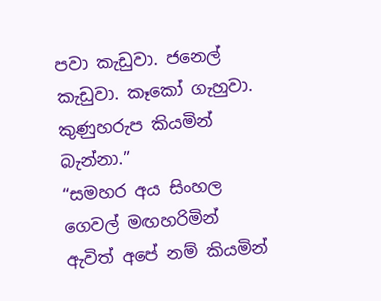පවා කැඩුවා. ජනෙල් කැඩුවා. කෑකෝ ගැහුවා. කුණුහරුප කියමින් බැන්නා.”
“සමහර අය සිංහල ගෙවල් මඟහරිමින් ඇවිත් අපේ නම් කියමින්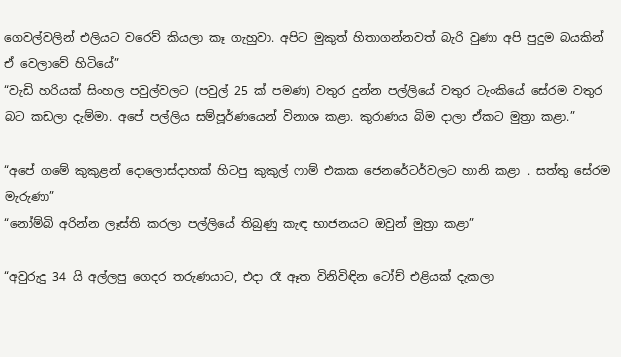ගෙවල්වලින් එලියට වරෙව් කියලා කෑ ගැහුවා. අපිට මුකුත් හිතාගන්නවත් බැරි වුණා අපි පුදුම බයකින් ඒ වෙලාවේ හිටියේ”
“වැඩි හරියක් සිංහල පවුල්වලට (පවුල් 25 ක් පමණ) වතුර දුන්න පල්ලියේ වතුර ටැංකියේ සේරම වතුර බට කඩලා දැම්මා. අපේ පල්ලිය සම්පූර්ණයෙන් විනාශ කළා. කුරාණය බිම දාලා ඒකට මුත්‍රා කළා.”

“අපේ ගමේ කුකුළන් දොලොස්දාහක් හිටපු කුකුල් ෆාම් එකක ජෙනරේටර්වලට හානි කළා . සත්තු සේරම මැරුණා”
“නෝම්බි අරින්න ලෑස්ති කරලා පල්ලියේ තිබුණු කැඳ භාජනයට ඔවුන් මුත්‍රා කළා”

“අවුරුදු 34 යි අල්ලපු ගෙදර තරුණයාට, එදා රෑ ඈත විනිවිඳින ටෝච් එළියක් දැකලා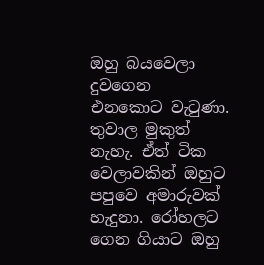ඔහු බයවෙලා දුවගෙන එනකොට වැටුණා. තුවාල මුකුත් නැහැ. ඒත් ටික වෙලාවකින් ඔහුට පපුවෙ අමාරුවක් හැදුනා. රෝහලට ගෙන ගියාට ඔහු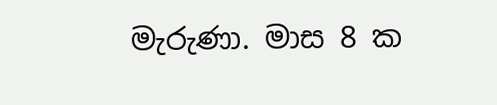මැරුණා. මාස 8 ක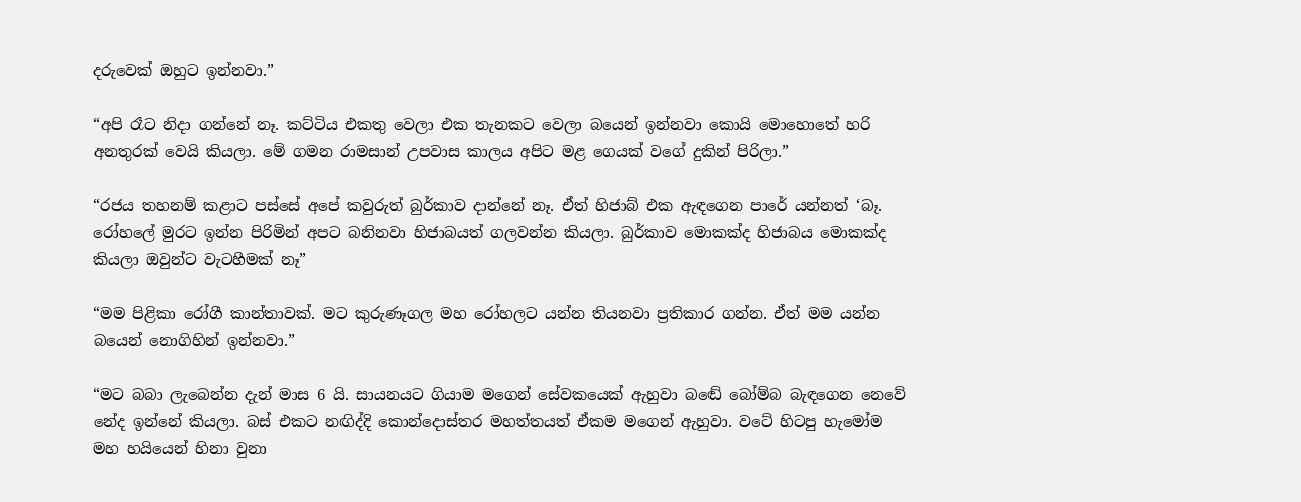දරුවෙක් ඔහුට ඉන්නවා.”

“අපි රෑට නිදා ගන්නේ නෑ. කට්ටිය එකතු වෙලා එක තැනකට වෙලා බයෙන් ඉන්නවා කොයි මොහොතේ හරි අනතුරක් වෙයි කියලා. මේ ගමන රාමසාන් උපවාස කාලය අපිට මළ ගෙයක් වගේ දුකින් පිරිලා.”

“රජය තහනම් කළාට පස්සේ අපේ කවුරුත් බුර්කාව දාන්නේ නෑ. ඒත් හිජාබ් එක ඇඳගෙන පාරේ යන්නත් ‘බෑ. රෝහලේ මුරට ඉන්න පිරිමින් අපට බනිනවා හිජාබයත් ගලවන්න කියලා. බුර්කාව මොකක්ද හිජාබය මොකක්ද කියලා ඔවුන්ට වැටහීමක් නෑ”

“මම පිළිකා රෝගී කාන්තාවක්. මට කුරුණෑගල මහ රෝහලට යන්න තියනවා ප්‍රතිකාර ගන්න. ඒත් මම යන්න බයෙන් නොගිහින් ඉන්නවා.”

“මට බබා ලැබෙන්න දැන් මාස 6 යි. සායනයට ගියාම මගෙන් සේවකයෙක් ඇහුවා බඬේ බෝම්බ බැඳගෙන නෙවේ නේද ඉන්නේ කියලා. බස් එකට නඟිද්දි කොන්දොස්තර මහත්තයත් ඒකම මගෙන් ඇහුවා. වටේ හිටපු හැමෝම මහ හයියෙන් හිනා වුනා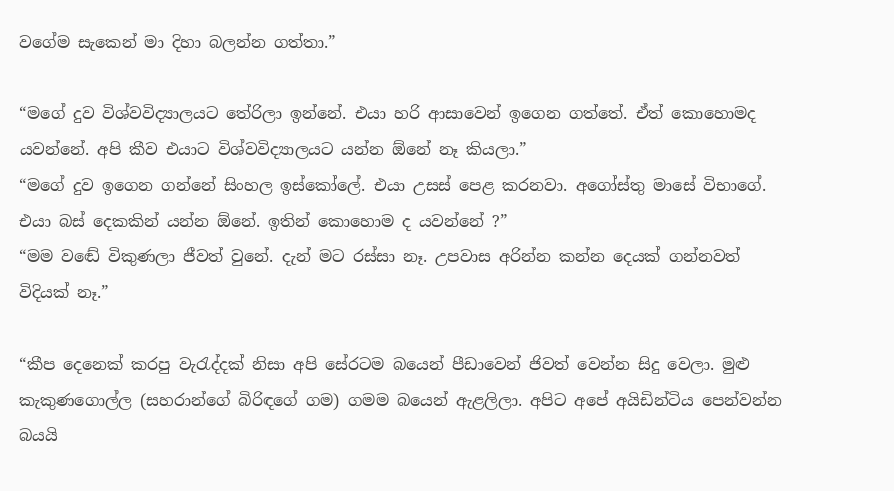වගේම සැකෙන් මා දිහා බලන්න ගත්තා.”

“මගේ දුව විශ්වවිද්‍යාලයට තේරිලා ඉන්නේ. එයා හරි ආසාවෙන් ඉගෙන ගත්තේ. ඒත් කොහොමද යවන්නේ. අපි කීව එයාට විශ්වවිද්‍යාලයට යන්න ඕනේ නෑ කියලා.”
“මගේ දුව ඉගෙන ගන්නේ සිංහල ඉස්කෝලේ. එයා උසස් පෙළ කරනවා. අගෝස්තු මාසේ විභාගේ. එයා බස් දෙකකින් යන්න ඕනේ. ඉතින් කොහොම ද යවන්නේ ?”
“මම වඬේ විකුණලා ජීවත් වුනේ. දැන් මට රස්සා නෑ. උපවාස අරින්න කන්න දෙයක් ගන්නවත් විදියක් නෑ.”

“කීප දෙනෙක් කරපු වැරැද්දක් නිසා අපි සේරටම බයෙන් පීඩාවෙන් ජිවත් වෙන්න සිදු වෙලා. මුළු කැකුණගොල්ල (සහරාන්ගේ බිරිඳගේ ගම) ගමම බයෙන් ඇළලිලා. අපිට අපේ අයිඩින්ටිය පෙන්වන්න බයයි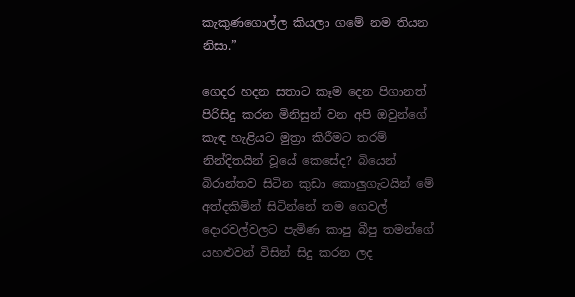කැකුණගොල්ල කියලා ගමේ නම තියන නිසා.”

ගෙදර හදන සතාට කෑම දෙන පිගානත් පිරිසිදු කරන මිනිසුන් වන අපි ඔවුන්ගේ කැඳ හැළියට මුත්‍රා කිරීමට තරම් නින්දිතයින් වූයේ කෙසේද? බියෙන් බිරාන්තව සිටින කුඩා කොලුගැටයින් මේ අත්දකිමින් සිටින්නේ තම ගෙවල් දොරවල්වලට පැමිණ කාපු බීපු තමන්ගේ යහළුවන් විසින් සිදු කරන ලද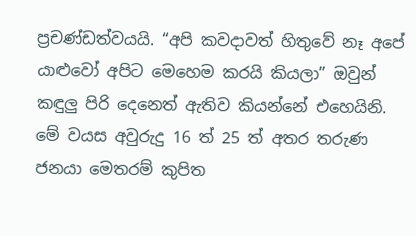ප්‍රචණ්ඩත්වයයි. “අපි කවදාවත් හිතුවේ නෑ අපේ යාළුවෝ අපිට මෙහෙම කරයි කියලා” ඔවුන් කඳුලු පිරි දෙනෙත් ඇතිව කියන්නේ එහෙයිනි. මේ වයස අවුරුදු 16 ත් 25 ත් අතර තරුණ ජනයා මෙතරම් කුපිත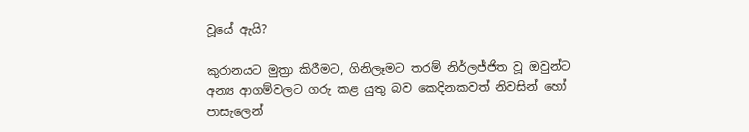වූයේ ඇයි?

කුරානයට මුත්‍රා කිරීමට, ගිනිලෑමට තරම් නිර්ලජ්ජිත වූ ඔවුන්ට අන්‍ය ආගම්වලට ගරු කළ යුතු බව කෙදිනකවත් නිවසින් හෝ පාසැලෙන්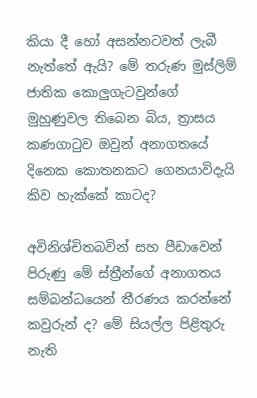කියා දී හෝ අසන්නටවත් ලැබී නැත්තේ ඇයි? මේ තරුණ මුස්ලිම් ජාතික කොලුගැටවුන්ගේ මුහුණුවල තිබෙන බිය, ත්‍රාසය කණගාටුව ඔවුන් අනාගතයේ දිනෙක කොතනකට ගෙනයාවිදැයි කිව හැක්කේ කාටද?

අවිනිශ්චිතබවින් සහ පීඩාවෙන් පිරුණු මේ ස්ත්‍රීන්ගේ අනාගතය සම්බන්ධයෙන් තීරණය කරන්නේ කවුරුන් ද? මේ සියල්ල පිළිතුරු නැති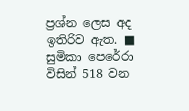ප්‍රශ්න ලෙස අද ඉතිරිව ඇත. ■
සුමිකා පෙරේරා විසින් 518 වන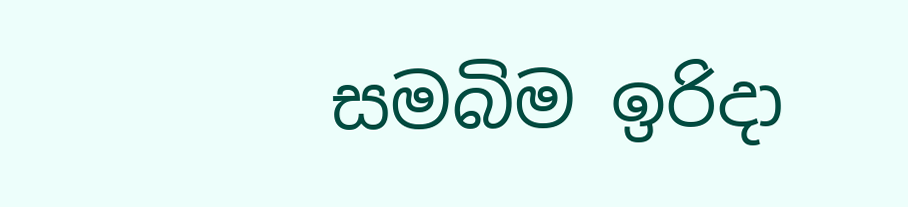සමබිම ඉරිදා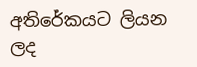අතිරේකයට ලියන ලද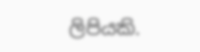ලිපියකි.